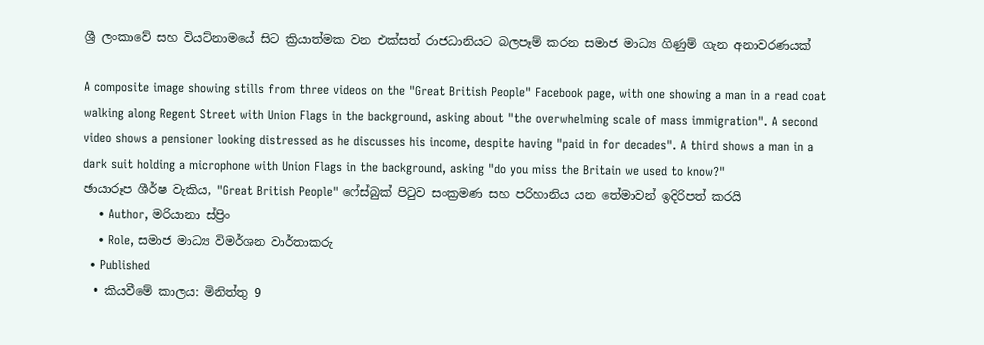ශ්‍රී ලංකාවේ සහ වියට්නාමයේ සිට ක්‍රියාත්මක වන එක්සත් රාජධානියට බලපෑම් කරන සමාජ මාධ්‍ය ගිණුම් ගැන අනාවරණයක්

A composite image showing stills from three videos on the "Great British People" Facebook page, with one showing a man in a read coat walking along Regent Street with Union Flags in the background, asking about "the overwhelming scale of mass immigration". A second video shows a pensioner looking distressed as he discusses his income, despite having "paid in for decades". A third shows a man in a dark suit holding a microphone with Union Flags in the background, asking "do you miss the Britain we used to know?"
ඡායාරූප ශීර්ෂ වැකිය, "Great British People" ෆේස්බුක් පිටුව සංක්‍රමණ සහ පරිහානිය යන තේමාවන් ඉදිරිපත් කරයි
    • Author, මරියානා ස්ප්‍රිං
    • Role, සමාජ මාධ්‍ය විමර්ශන වාර්තාකරු
  • Published
  • කියවීමේ කාලය: මිනිත්තු 9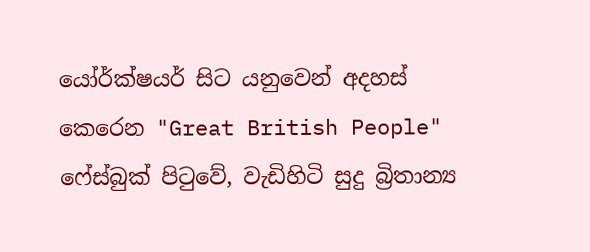යෝර්ක්ෂයර් සිට යනුවෙන් අදහස් කෙරෙන "Great British People" ෆේස්බුක් පිටුවේ, වැඩිහිටි සුදු බ්‍රිතාන්‍ය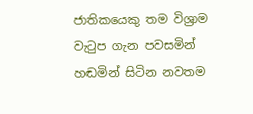ජාතිකයෙකු තම විශ්‍රාම වැටුප ගැන පවසමින් හඬමින් සිටින නවතම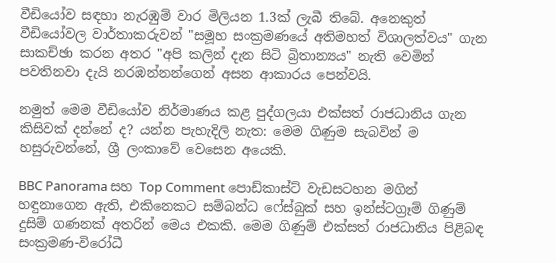වීඩියෝව සඳහා නැරඹුම් වාර මිලියන 1.3ක් ලැබී තිබේ. අනෙකුත් වීඩියෝවල වාර්තාකරුවන් "සමූහ සංක්‍රමණයේ අතිමහත් විශාලත්වය" ගැන සාකච්ඡා කරන අතර "අපි කලින් දැන සිටි බ්‍රිතාන්‍යය" නැති වෙමින් පවතිනවා දැයි නරඹන්නන්ගෙන් අසන ආකාරය පෙන්වයි.

නමුත් මෙම වීඩියෝව නිර්මාණය කළ පුද්ගලයා එක්සත් රාජධානිය ගැන කිසිවක් දන්නේ ද? යන්න පැහැදිලි නැත: මෙම ගිණුම සැබවින් ම හසුරුවන්නේ, ශ්‍රී ලංකාවේ වෙසෙන අයෙකි.

BBC Panorama සහ Top Comment පොඩ්කාස්ට් වැඩසටහන මගින් හඳුනාගෙන ඇති, එකිනෙකට සම්බන්ධ ෆේස්බුක් සහ ඉන්ස්ටග්‍රෑම් ගිණුම් දුසිම් ගණනක් අතරින් මෙය එකකි. මෙම ගිණුම් එක්සත් රාජධානිය පිළිබඳ සංක්‍රමණ-විරෝධී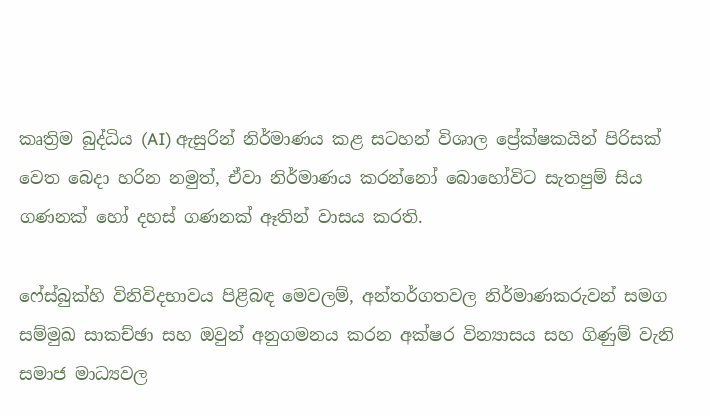කෘත්‍රිම බුද්ධිය (AI) ඇසුරින් නිර්මාණය කළ සටහන් විශාල ප්‍රේක්ෂකයින් පිරිසක් වෙත බෙදා හරින නමුත්, ඒවා නිර්මාණය කරන්නෝ බොහෝවිට සැතපුම් සිය ගණනක් හෝ දහස් ගණනක් ඈතින් වාසය කරති.

ෆේස්බුක්හි විනිවිදභාවය පිළිබඳ මෙවලම්, අන්තර්ගතවල නිර්මාණකරුවන් සමග සම්මුඛ සාකච්ඡා සහ ඔවුන් අනුගමනය කරන අක්ෂර වින්‍යාසය සහ ගිණුම් වැනි සමාජ මාධ්‍යවල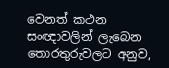වෙනත් කථන සංඥාවලින් ලැබෙන තොරතුරුවලට අනුව,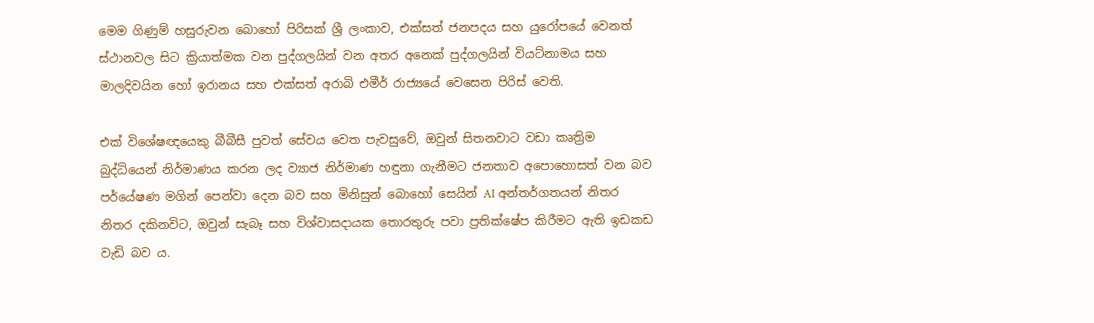මෙම ගිණුම් හසුරුවන බොහෝ පිරිසක් ශ්‍රී ලංකාව, එක්සත් ජනපදය සහ යුරෝපයේ වෙනත් ස්ථානවල සිට ක්‍රියාත්මක වන පුද්ගලයින් වන අතර අනෙක් පුද්ගලයින් වියට්නාමය සහ මාලදිවයින හෝ ඉරානය සහ එක්සත් අරාබි එමීර් රාජ්‍යයේ වෙසෙන පිරිස් වෙති.

එක් විශේෂඥයෙකු බීබීසී පුවත් සේවය වෙත පැවසුවේ, ඔවුන් සිතනවාට වඩා කෘත්‍රිම බුද්ධියෙන් නිර්මාණය කරන ලද ව්‍යාජ නිර්මාණ හඳුනා ගැනීමට ජනතාව අපොහොසත් වන බව පර්යේෂණ මගින් පෙන්වා දෙන බව සහ මිනිසුන් බොහෝ සෙයින් AI අන්තර්ගතයන් නිතර නිතර දකිනවිට, ඔවුන් සැබෑ සහ විශ්වාසදායක තොරතුරු පවා ප්‍රතික්ෂේප කිරීමට ඇති ඉඩකඩ වැඩි බව ය.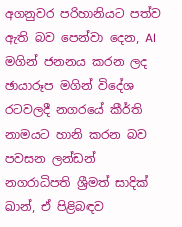අගනුවර පරිහානියට පත්ව ඇති බව පෙන්වා දෙන, AI මගින් ජනනය කරන ලද ඡායාරූප මගින් විදේශ රටවලදී නගරයේ කීර්ති නාමයට හානි කරන බව පවසන ලන්ඩන් නගරාධිපති ශ්‍රීමත් සාදික් ඛාන්, ඒ පිළිබඳව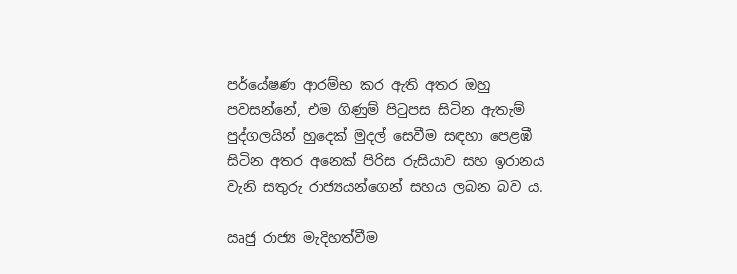පර්යේෂණ ආරම්භ කර ඇති අතර ඔහු පවසන්නේ, එම ගිණුම් පිටුපස සිටින ඇතැම් පුද්ගලයින් හුදෙක් මුදල් සෙවීම සඳහා පෙළඹී සිටින අතර අනෙක් පිරිස රුසියාව සහ ඉරානය වැනි සතුරු රාජ්‍යයන්ගෙන් සහය ලබන බව ය.

ඍජු රාජ්‍ය මැදිහත්වීම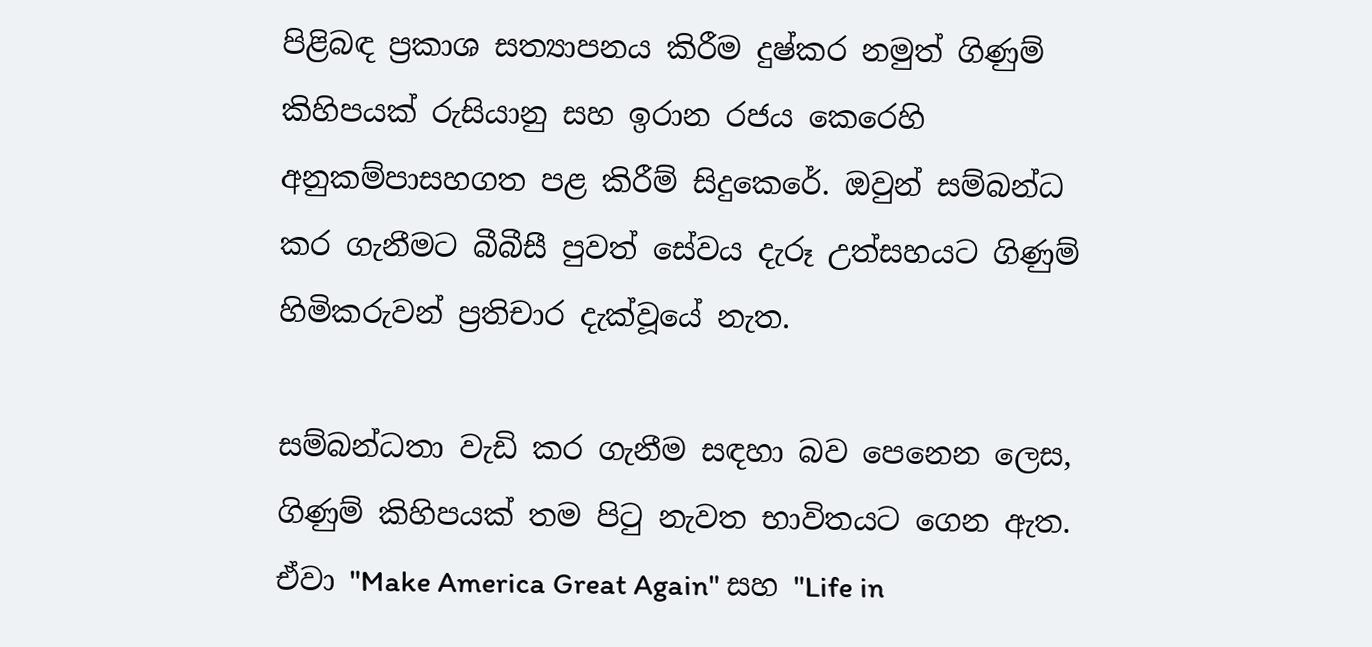පිළිබඳ ප්‍රකාශ සත්‍යාපනය කිරීම දුෂ්කර නමුත් ගිණුම් කිහිපයක් රුසියානු සහ ඉරාන රජය කෙරෙහි අනුකම්පාසහගත පළ කිරීම් සිදුකෙරේ. ඔවුන් සම්බන්ධ කර ගැනීමට බීබීසී පුවත් සේවය දැරූ උත්සහයට ගිණුම් හිමිකරුවන් ප්‍රතිචාර දැක්වූයේ නැත.

සම්බන්ධතා වැඩි කර ගැනීම සඳහා බව පෙනෙන ලෙස, ගිණුම් කිහිපයක් තම පිටු නැවත භාවිතයට ගෙන ඇත. ඒවා "Make America Great Again" සහ "Life in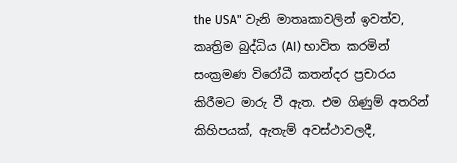the USA" වැනි මාතෘකාවලින් ඉවත්ව, කෘත්‍රිම බුද්ධිය (AI) භාවිත කරමින් සංක්‍රමණ විරෝධී කතන්දර ප්‍රචාරය කිරීමට මාරු වී ඇත. එම ගිණුම් අතරින් කිහිපයක්, ඇතැම් අවස්ථාවලදී,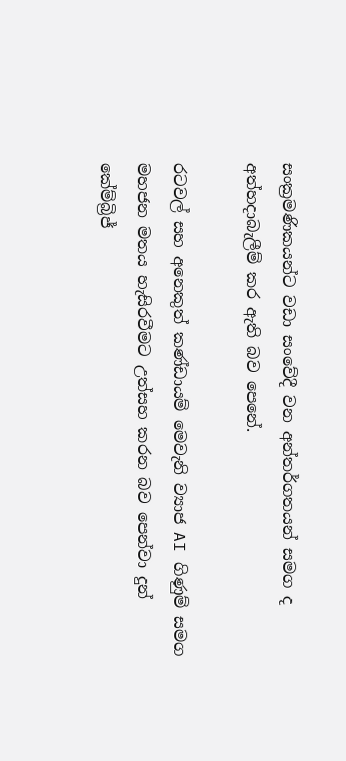සංක්‍රමණිකයන්ට වඩා සංවේදී වන අන්තර්ගතයන් සමග ද අත්හදාබැලීම් කර ඇති බව පෙනේ.

රටවල් සහ අනෙකුත් කණ්ඩායම් මෙවැනි ව්‍යාජ AI ගිණුම් සමග මහජන මතය හැසිරවීමට උත්සහ කරන බව පෙන්වා දුන් කේම්බ්‍රිජ්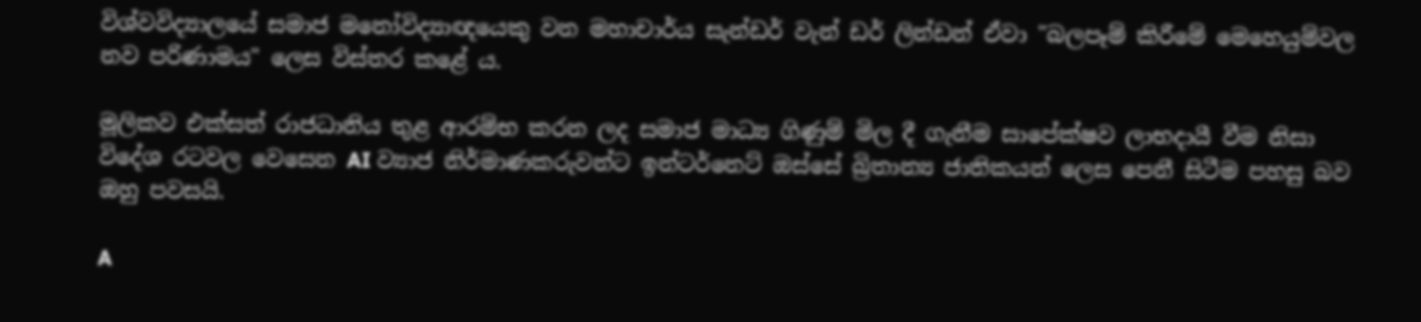විශ්වවිද්‍යාලයේ සමාජ මනෝවිද්‍යාඥයෙකු වන මහාචාර්ය සැන්ඩර් වැන් ඩර් ලින්ඩන් ඒවා "බලපෑම් කිරීමේ මෙහෙයුම්වල නව පරිණාමය" ලෙස විස්තර කළේ ය.

මූලිකව එක්සත් රාජධානිය තුළ ආරම්භ කරන ලද සමාජ මාධ්‍ය ගිණුම් මිල දී ගැනීම සාපේක්ෂව ලාභදායී වීම නිසා විදේශ රටවල වෙසෙන AI ව්‍යාජ නිර්මාණකරුවන්ට ඉන්ටර්නෙට් ඔස්සේ බ්‍රිතාන්‍ය ජාතිකයන් ලෙස පෙනී සිටීම පහසු බව ඔහු පවසයි.

A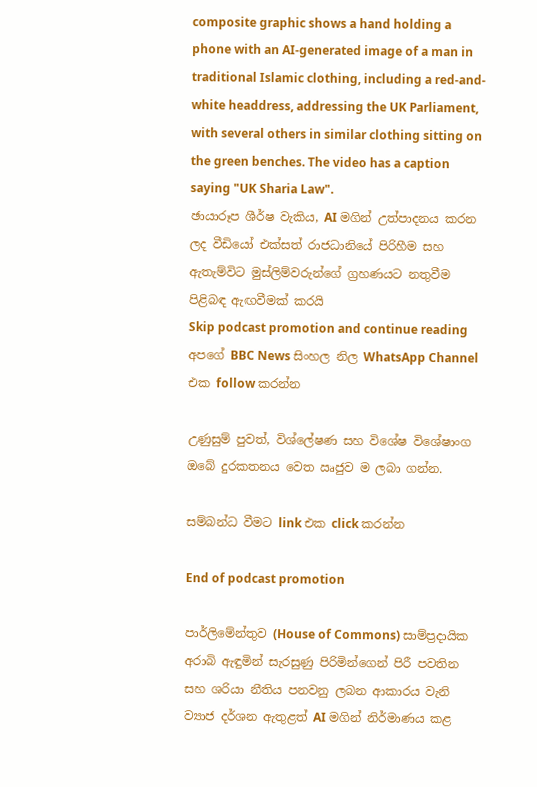composite graphic shows a hand holding a phone with an AI-generated image of a man in traditional Islamic clothing, including a red-and-white headdress, addressing the UK Parliament, with several others in similar clothing sitting on the green benches. The video has a caption saying "UK Sharia Law".
ඡායාරූප ශීර්ෂ වැකිය, AI මගින් උත්පාදනය කරන ලද වීඩියෝ එක්සත් රාජධානියේ පිරිහීම සහ ඇතැම්විට මුස්ලිම්වරුන්ගේ ග්‍රහණයට නතුවීම පිළිබඳ ඇඟවීමක් කරයි
Skip podcast promotion and continue reading
අපගේ BBC News සිංහල නිල WhatsApp Channel එක follow කරන්න

උණුසුම් පුවත්, විශ්ලේෂණ සහ විශේෂ විශේෂාංග ඔබේ දුරකතනය වෙත ඍජුව ම ලබා ගන්න.

සම්බන්ධ වීමට link එක click කරන්න

End of podcast promotion

පාර්ලිමේන්තුව (House of Commons) සාම්ප්‍රදායික අරාබි ඇඳුමින් සැරසුණු පිරිමින්ගෙන් පිරී පවතින සහ ශරියා නීතිය පනවනු ලබන ආකාරය වැනි ව්‍යාජ දර්ශන ඇතුළත් AI මගින් නිර්මාණය කළ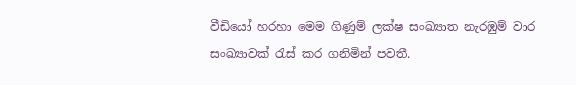වීඩියෝ හරහා මෙම ගිණුම් ලක්ෂ සංඛ්‍යාත නැරඹුම් වාර සංඛ්‍යාවක් ‍රැස් කර ගනිමින් පවතී.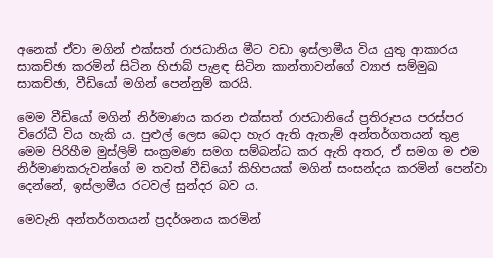අනෙක් ඒවා මගින් එක්සත් රාජධානිය මීට වඩා ඉස්ලාමීය විය යුතු ආකාරය සාකච්ඡා කරමින් සිටින හිජාබ් පැළඳ සිටින කාන්තාවන්ගේ ව්‍යාජ සම්මුඛ සාකච්ඡා, වීඩියෝ මගින් පෙන්නුම් කරයි.

මෙම වීඩියෝ මගින් නිර්මාණය කරන එක්සත් රාජධානියේ ප්‍රතිරූපය පරස්පර විරෝධී විය හැකි ය. පුළුල් ලෙස බෙදා හැර ඇති ඇතැම් අන්තර්ගතයන් තුළ මෙම පිරිහීම මුස්ලිම් සංක්‍රමණ සමග සම්බන්ධ කර ඇති අතර, ඒ සමග ම එම නිර්මාණකරුවන්ගේ ම තවත් වීඩියෝ කිහිපයක් මගින් සංසන්දය කරමින් පෙන්වා දෙන්නේ, ඉස්ලාමීය රටවල් සුන්දර බව ය.

මෙවැනි අන්තර්ගතයන් ප්‍රදර්ශනය කරමින්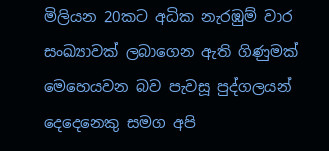මිලියන 20කට අධික නැරඹුම් වාර සංඛ්‍යාවක් ලබාගෙන ඇති ගිණුමක් මෙහෙයවන බව පැවසූ පුද්ගලයන් දෙදෙනෙකු සමග අපි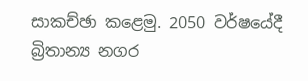සාකච්ඡා කළෙමු. 2050 වර්ෂයේදී බ්‍රිතාන්‍ය නගර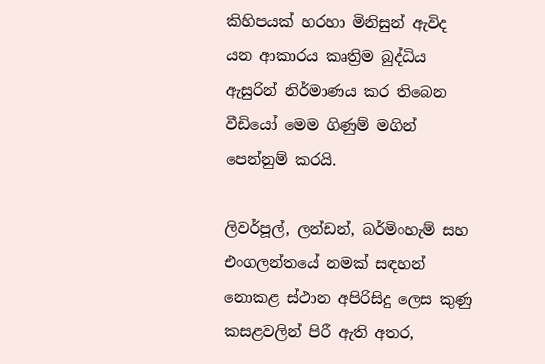කිහිපයක් හරහා මිනිසුන් ඇවිද යන ආකාරය කෘත්‍රිම බුද්ධිය ඇසුරින් නිර්මාණය කර තිබෙන වීඩියෝ මෙම ගිණුම් මගින් පෙන්නුම් කරයි.

ලිවර්පූල්, ලන්ඩන්, බර්මිංහැම් සහ එංගලන්තයේ නමක් සඳහන් නොකළ ස්ථාන අපිරිසිදු ලෙස කුණු කසළවලින් පිරී ඇති අතර,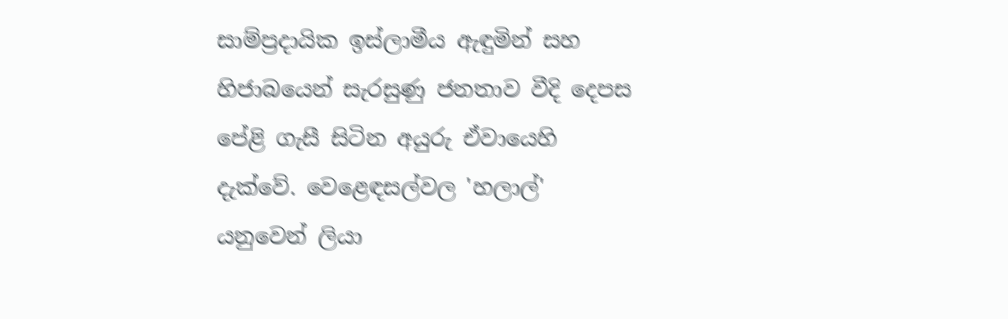සාම්ප්‍රදායික ඉස්ලාමීය ඇඳුමින් සහ හිජාබයෙන් සැරසුණු ජනතාව වීදි දෙපස පේළි ගැසී සිටින අයුරු ඒවායෙහි දැක්වේ. වෙළෙඳසල්වල 'හලාල්' යනුවෙන් ලියා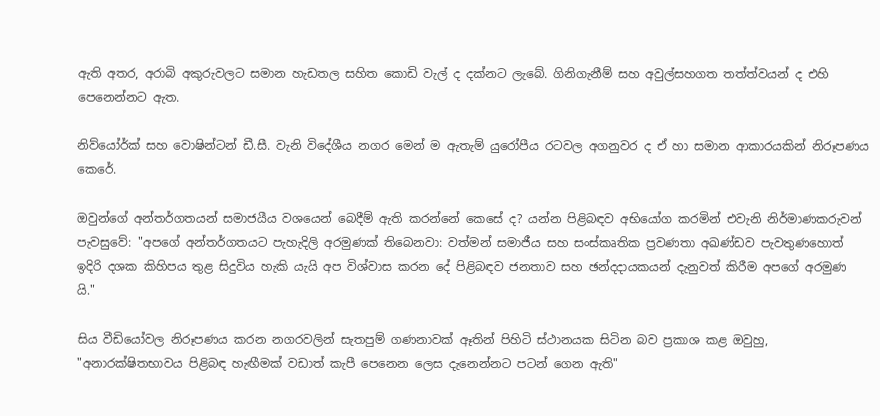ඇති අතර, අරාබි අකුරුවලට සමාන හැඩතල සහිත කොඩි වැල් ද දක්නට ලැබේ. ගිනිගැනීම් සහ අවුල්සහගත තත්ත්වයන් ද එහි පෙනෙන්නට ඇත.

නිව්යෝර්ක් සහ වොෂින්ටන් ඩී.සී. වැනි විදේශීය නගර මෙන් ම ඇතැම් යුරෝපීය රටවල අගනුවර ද ඒ හා සමාන ආකාරයකින් නිරූපණය කෙරේ.

ඔවුන්ගේ අන්තර්ගතයන් සමාජයීය වශයෙන් බෙදීම් ඇති කරන්නේ කෙසේ ද? යන්න පිළිබඳව අභියෝග කරමින් එවැනි නිර්මාණකරුවන් පැවසුවේ: "අපගේ අන්තර්ගතයට පැහැදිලි අරමුණක් තිබෙනවා: වත්මන් සමාජීය සහ සංස්කෘතික ප්‍රවණතා අඛණ්ඩව පැවතුණහොත් ඉදිරි දශක කිහිපය තුළ සිදුවිය හැකි යැයි අප විශ්වාස කරන දේ පිළිබඳව ජනතාව සහ ඡන්දදායකයන් දැනුවත් කිරීම අපගේ අරමුණ යි."

සිය වීඩියෝවල නිරූපණය කරන නගරවලින් සැතපුම් ගණනාවක් ඈතින් පිහිටි ස්ථානයක සිටින බව ප්‍රකාශ කළ ඔවුහු, "අනාරක්ෂිතභාවය පිළිබඳ හැඟීමක් වඩාත් කැපී පෙනෙන ලෙස දැනෙන්නට පටන් ගෙන ඇති"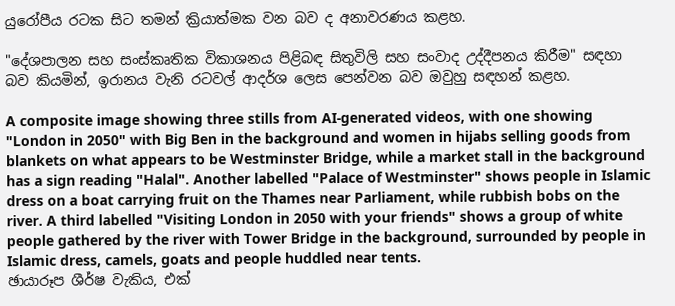යුරෝපීය රටක සිට තමන් ක්‍රියාත්මක වන බව ද අනාවරණය කළහ.

"දේශපාලන සහ සංස්කෘතික විකාශනය පිළිබඳ සිතුවිලි සහ සංවාද උද්දීපනය කිරීම" සඳහා බව කියමින්, ඉරානය වැනි රටවල් ආදර්ශ ලෙස පෙන්වන බව ඔවුහු සඳහන් කළහ.

A composite image showing three stills from AI-generated videos, with one showing "London in 2050" with Big Ben in the background and women in hijabs selling goods from blankets on what appears to be Westminster Bridge, while a market stall in the background has a sign reading "Halal". Another labelled "Palace of Westminster" shows people in Islamic dress on a boat carrying fruit on the Thames near Parliament, while rubbish bobs on the river. A third labelled "Visiting London in 2050 with your friends" shows a group of white people gathered by the river with Tower Bridge in the background, surrounded by people in Islamic dress, camels, goats and people huddled near tents.
ඡායාරූප ශීර්ෂ වැකිය, එක්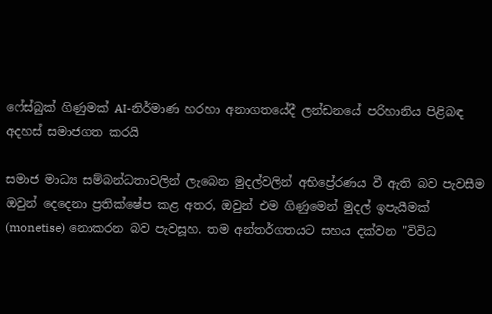ෆේස්බුක් ගිණුමක් AI-නිර්මාණ හරහා අනාගතයේදී ලන්ඩනයේ පරිහානිය පිළිබඳ අදහස් සමාජගත කරයි

සමාජ මාධ්‍ය සම්බන්ධතාවලින් ලැබෙන මුදල්වලින් අභිප්‍රේරණය වී ඇති බව පැවසීම ඔවුන් දෙදෙනා ප්‍රතික්ෂේප කළ අතර, ඔවුන් එම ගිණුමෙන් මුදල් ඉපැයීමක් (monetise) නොකරන බව පැවසූහ. තම අන්තර්ගතයට සහය දක්වන "විවිධ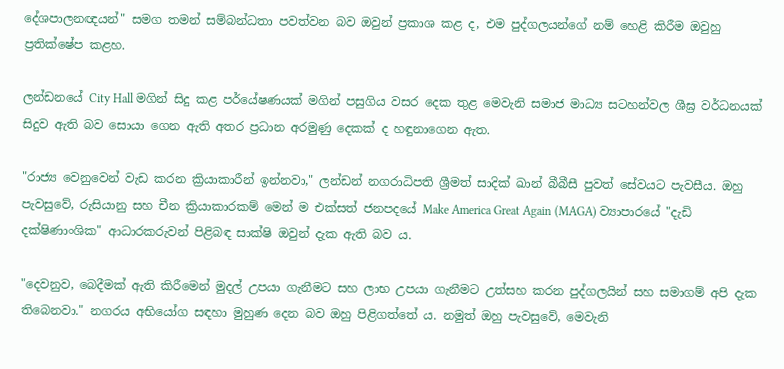දේශපාලනඥයන්" සමග තමන් සම්බන්ධතා පවත්වන බව ඔවුන් ප්‍රකාශ කළ ද, එම පුද්ගලයන්ගේ නම් හෙළි කිරීම ඔවුහු ප්‍රතික්ෂේප කළහ.

ලන්ඩනයේ City Hall මගින් සිදු කළ පර්යේෂණයක් මගින් පසුගිය වසර දෙක තුළ මෙවැනි සමාජ මාධ්‍ය සටහන්වල ශීඝ්‍ර වර්ධනයක් සිදුව ඇති බව සොයා ගෙන ඇති අතර ප්‍රධාන අරමුණු දෙකක් ද හඳුනාගෙන ඇත.

"රාජ්‍ය වෙනුවෙන් වැඩ කරන ක්‍රියාකාරීන් ඉන්නවා," ලන්ඩන් නගරාධිපති ශ්‍රීමත් සාදික් ඛාන් බීබීසී පුවත් සේවයට පැවසීය. ඔහු පැවසුවේ, රුසියානු සහ චීන ක්‍රියාකාරකම් මෙන් ම එක්සත් ජනපදයේ Make America Great Again (MAGA) ව්‍යාපාරයේ "දැඩි දක්ෂිණාංශික" ආධාරකරුවන් පිළිබඳ සාක්ෂි ඔවුන් දැක ඇති බව ය.

"දෙවනුව, බෙදීමක් ඇති කිරීමෙන් මුදල් උපයා ගැනීමට සහ ලාභ උපයා ගැනීමට උත්සහ කරන පුද්ගලයින් සහ සමාගම් අපි දැක තිබෙනවා." නගරය අභියෝග සඳහා මුහුණ දෙන බව ඔහු පිළිගත්තේ ය. නමුත් ඔහු පැවසුවේ, මෙවැනි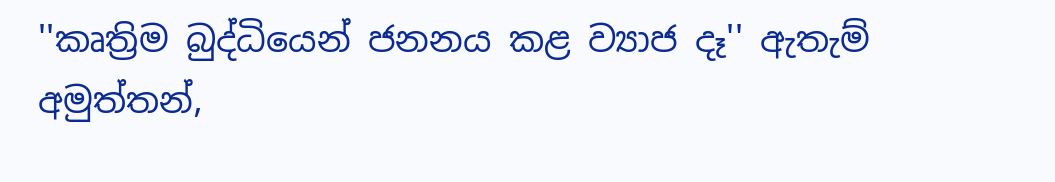''කෘත්‍රිම බුද්ධියෙන් ජනනය කළ ව්‍යාජ දෑ'' ඇතැම් අමුත්තන්,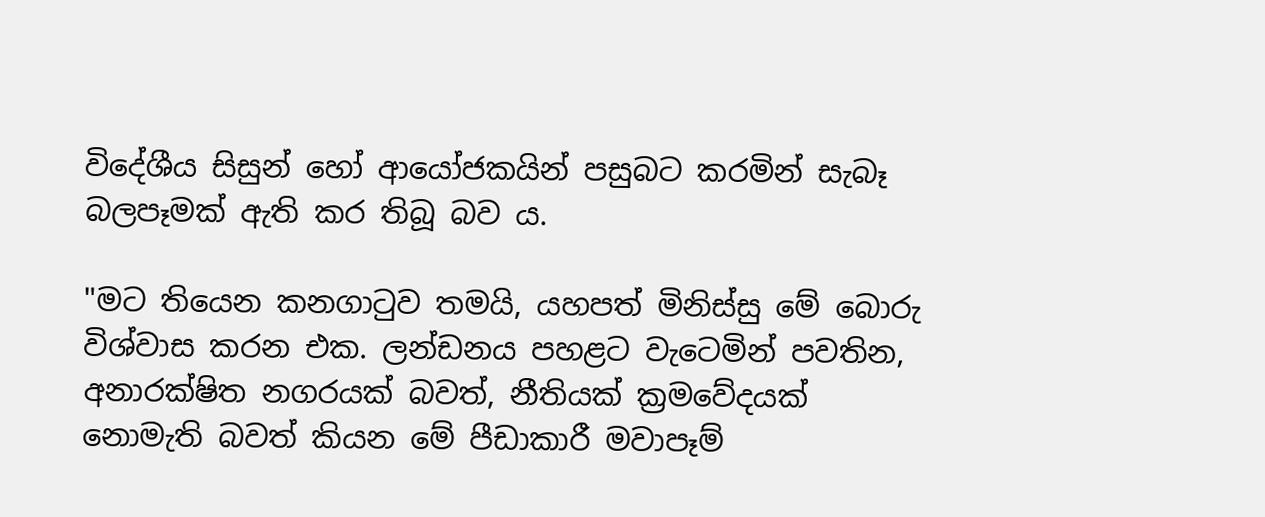විදේශීය සිසුන් හෝ ආයෝජකයින් පසුබට කරමින් සැබෑ බලපෑමක් ඇති කර තිබූ බව ය.

"මට තියෙන කනගාටුව තමයි, යහපත් මිනිස්සු මේ බොරු විශ්වාස කරන එක. ලන්ඩනය පහළට වැටෙමින් පවතින, අනාරක්ෂිත නගරයක් බවත්, නීතියක් ක්‍රමවේදයක් නොමැති බවත් කියන මේ පීඩාකාරී මවාපෑම්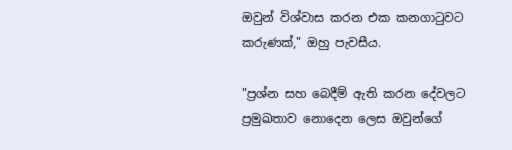ඔවුන් විශ්වාස කරන එක කනගාටුවට කරුණක්," ඔහු පැවසීය.

"ප්‍රශ්න සහ බෙදීම් ඇති කරන දේවලට ප්‍රමුඛතාව නොදෙන ලෙස ඔවුන්ගේ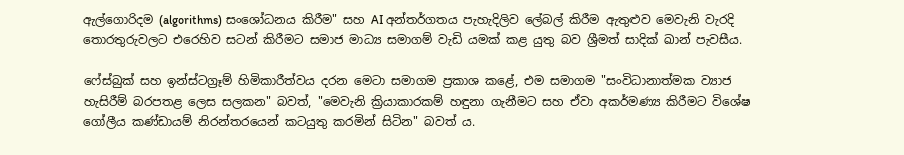ඇල්ගොරිදම (algorithms) සංශෝධනය කිරීම" සහ AI අන්තර්ගතය පැහැදිලිව ලේබල් කිරීම ඇතුළුව මෙවැනි වැරදි තොරතුරුවලට එරෙහිව සටන් කිරීමට සමාජ මාධ්‍ය සමාගම් වැඩි යමක් කළ යුතු බව ශ්‍රීමත් සාදික් ඛාන් පැවසීය.

ෆේස්බුක් සහ ඉන්ස්ටග්‍රෑම් හිමිකාරීත්වය දරන මෙටා සමාගම ප්‍රකාශ කළේ, එම සමාගම "සංවිධානාත්මක ව්‍යාජ හැසිරීම් බරපතළ ලෙස සලකන" බවත්, "මෙවැනි ක්‍රියාකාරකම් හඳුනා ගැනීමට සහ ඒවා අකර්මණ්‍ය කිරීමට විශේෂ ගෝලීය කණ්ඩායම් නිරන්තරයෙන් කටයුතු කරමින් සිටින" බවත් ය.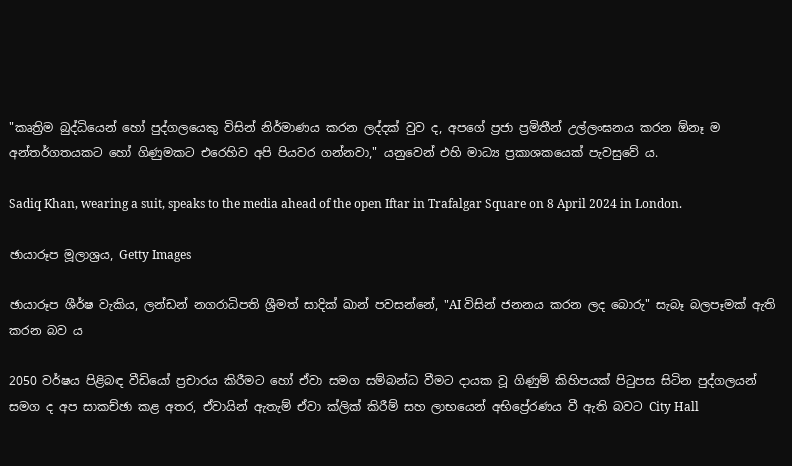"කෘත්‍රිම බුද්ධියෙන් හෝ පුද්ගලයෙකු විසින් නිර්මාණය කරන ලද්දක් වුව ද, අපගේ ප්‍රජා ප්‍රමිතීන් උල්ලංඝනය කරන ඕනෑ ම අන්තර්ගතයකට හෝ ගිණුමකට එරෙහිව අපි පියවර ගන්නවා," යනුවෙන් එහි මාධ්‍ය ප්‍රකාශකයෙක් පැවසුවේ ය.

Sadiq Khan, wearing a suit, speaks to the media ahead of the open Iftar in Trafalgar Square on 8 April 2024 in London.

ඡායාරූප මූලාශ්‍රය, Getty Images

ඡායාරූප ශීර්ෂ වැකිය, ලන්ඩන් නගරාධිපති ශ්‍රීමත් සාදික් ඛාන් පවසන්නේ, "AI විසින් ජනනය කරන ලද බොරු" සැබෑ බලපෑමක් ඇති කරන බව ය

2050 වර්ෂය පිළිබඳ වීඩියෝ ප්‍රචාරය කිරීමට හෝ ඒවා සමග සම්බන්ධ වීමට දායක වූ ගිණුම් කිහිපයක් පිටුපස සිටින පුද්ගලයන් සමග ද අප සාකච්ඡා කළ අතර, ඒවායින් ඇතැම් ඒවා ක්ලික් කිරීම් සහ ලාභයෙන් අභිප්‍රේරණය වී ඇති බවට City Hall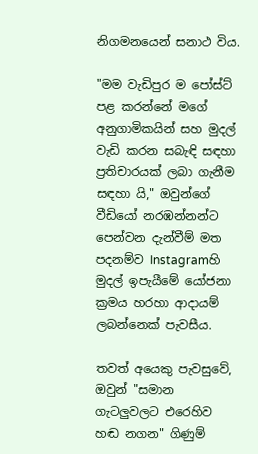නිගමනයෙන් සනාථ විය.

"මම වැඩිපුර ම පෝස්ට් පළ කරන්නේ මගේ අනුගාමිකයින් සහ මුදල් වැඩි කරන සබැඳි සඳහා ප්‍රතිචාරයක් ලබා ගැනීම සඳහා යි," ඔවුන්ගේ වීඩියෝ නරඹන්නන්ට පෙන්වන දැන්වීම් මත පදනම්ව Instagramහි මුදල් ඉපැයීමේ යෝජනා ක්‍රමය හරහා ආදායම් ලබන්නෙක් පැවසීය.

තවත් අයෙකු පැවසුවේ, ඔවුන් "සමාන ගැටලුවලට එරෙහිව හඬ නගන" ගිණුම්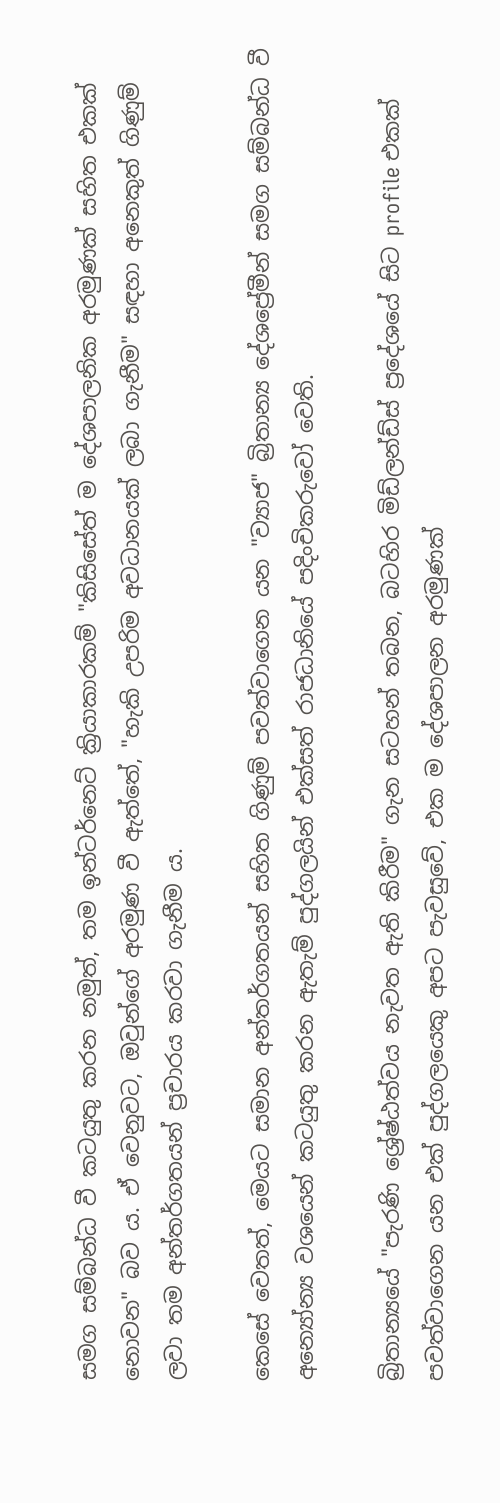සමග සම්බන්ධ වී කටයුතු කරන නමුත්, තම ඉන්ටර්නෙට් ක්‍රියාකාරකම් "කිසිසේත් ම දේශපාලනික අරමුණක් සහිත එකක් නොවන" බව ය. ඒ වෙනුවට, ඔවුන්ගේ අරමුණ වී ඇත්තේ, "හැකි උපරිම අවධානයක් ලබා ගැනීම" සඳහා අනෙකුත් ගිණුම් ලවා තම අන්තර්ගතයන් ප්‍රචාරය කරවා ගැනීම ය.

කෙසේ වෙතත්, මෙයට සමාන අන්තර්ගතයන් සහිත ගිණුම් පවත්වාගෙන යන "ව්‍යාජ" බ්‍රිතාන්‍ය දේශප්‍රේමීන් සමග සම්බන්ධ වී අන්‍යෝන්‍ය වශයෙන් කටයුතු කරන ඇතැම් පුද්ගලයින් එක්සත් රාජධානියේ පදිංචිකරුවෝ වෙති.

බ්‍රිතාන්‍යයේ "පැරණි ශ්‍රේෂ්ඨත්වය නැවත ඇති කිරීම" ගැන සටහන් තබන, බටහිර මිඩ්ලන්ඩ්ස් ප්‍රදේශයේ සිට profile එකක් පවත්වාගෙන යන එක් පුද්ගලයෙකු අපට පැවසුවේ, එක ම දේශපාලන අරමුණක්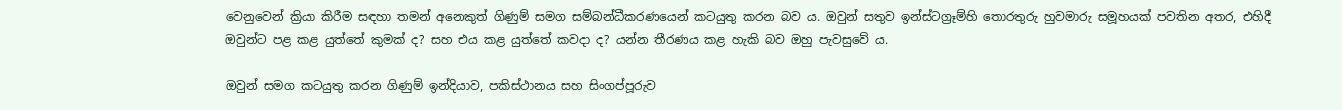වෙනුවෙන් ක්‍රියා කිරීම සඳහා තමන් අනෙකුත් ගිණුම් සමග සම්බන්ධීකරණයෙන් කටයුතු කරන බව ය. ඔවුන් සතුව ඉන්ස්ටග්‍රෑම්හි තොරතුරු හුවමාරු සමූහයක් පවතින අතර, එහිදී ඔවුන්ට පළ කළ යුත්තේ කුමක් ද? සහ එය කළ යුත්තේ කවදා ද? යන්න තීරණය කළ හැකි බව ඔහු පැවසුවේ ය.

ඔවුන් සමග කටයුතු කරන ගිණුම් ඉන්දියාව, පකිස්ථානය සහ සිංගප්පූරුව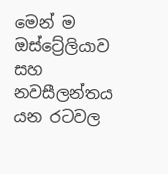මෙන් ම ඔස්ට්‍රේලියාව සහ නවසීලන්තය යන රටවල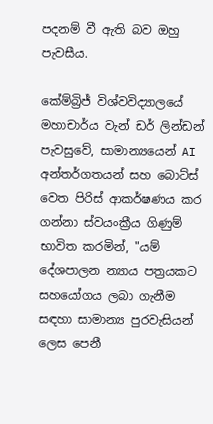පදනම් වී ඇති බව ඔහු පැවසීය.

කේම්බ්‍රිජ් විශ්වවිද්‍යාලයේ මහාචාර්ය වැන් ඩර් ලින්ඩන් පැවසුවේ, සාමාන්‍යයෙන් AI අන්තර්ගතයන් සහ බොට්ස් වෙත පිරිස් ආකර්ෂණය කර ගන්නා ස්වයංක්‍රීය ගිණුම් භාවිත කරමින්, "යම් දේශපාලන න්‍යාය පත්‍රයකට සහයෝගය ලබා ගැනීම සඳහා සාමාන්‍ය පුරවැසියන් ලෙස පෙනී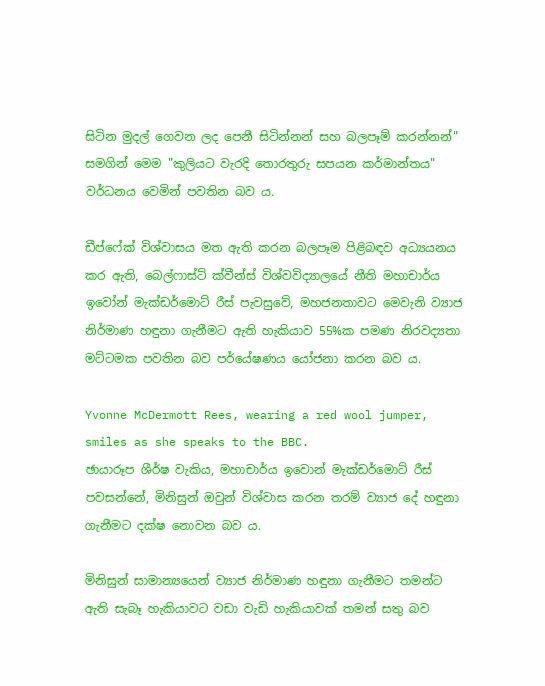සිටින මුදල් ගෙවන ලද පෙනී සිටින්නන් සහ බලපෑම් කරන්නන්" සමගින් මෙම "කුලියට වැරදි තොරතුරු සපයන කර්මාන්තය" වර්ධනය වෙමින් පවතින බව ය.

ඩීප්ෆේක් විශ්වාසය මත ඇති කරන බලපෑම පිළිබඳව අධ්‍යයනය කර ඇති, බෙල්ෆාස්ට් ක්වීන්ස් විශ්වවිද්‍යාලයේ නීති මහාචාර්ය ඉවෝන් මැක්ඩර්මොට් රීස් පැවසුවේ, මහජනතාවට මෙවැනි ව්‍යාජ නිර්මාණ හඳුනා ගැනීමට ඇති හැකියාව 55%ක පමණ නිරවද්‍යතා මට්ටමක පවතින බව පර්යේෂණය යෝජනා කරන බව ය.

Yvonne McDermott Rees, wearing a red wool jumper, smiles as she speaks to the BBC.
ඡායාරූප ශීර්ෂ වැකිය, මහාචාර්ය ඉවොන් මැක්ඩර්මොට් රීස් පවසන්නේ, මිනිසුන් ඔවුන් විශ්වාස කරන තරම් ව්‍යාජ දේ හඳුනා ගැනීමට දක්ෂ නොවන බව ය.

මිනිසුන් සාමාන්‍යයෙන් ව්‍යාජ නිර්මාණ හඳුනා ගැනීමට තමන්ට ඇති සැබෑ හැකියාවට වඩා වැඩි හැකියාවක් තමන් සතු බව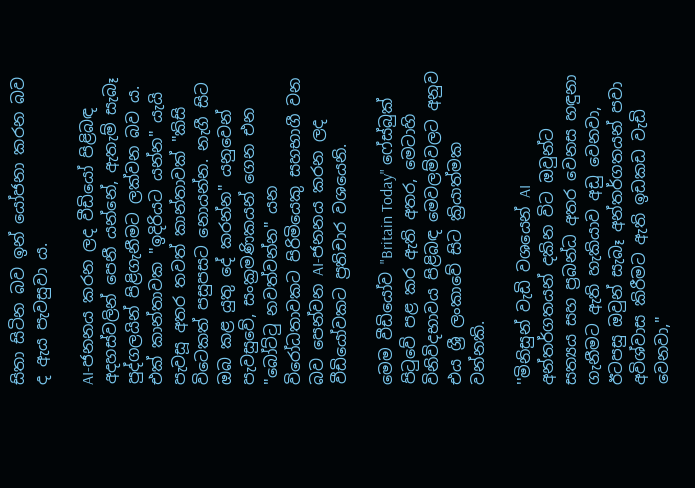සිතා සිටින බව ඉන් යෝජනා කරන බව ද ඇය පැවසුවා ය.

AI-ජනනය කරන ලද වීඩියෝ පිළිබඳ අදහස්වලින් පෙනී යන්නේ, ඇතැම් සැබෑ පුද්ගලයින් පිළිගැනීමට ලක්වන බව ය. එක් කාන්තාවක "ඉදිරියට යන්න" යැයි පැවසූ අතර තවත් කාන්තාවක් "කිසි විටෙකත් පසුපසට නොයන්න. නැගී සිට ඔබ කළ යුතු දේ කරන්න" යනුවෙන් පැවසුවේ, සංක්‍රමණිකයන් ගෙන එන "බෝට්ටු නවත්වන්න" යන විරෝධතාවකට පිරිමියෙකු සහභාගී වන බව පෙන්වන AI-ජනනය කරන ලද වීඩියෝවකට ප්‍රතිචාර වශයෙනි.

මෙම වීඩියෝව "Britain Today" ෆේස්බුක් පිටුවේ පළ කර ඇති අතර, මෙටාහි විනිවිදභාවය පිළිබඳ මෙවලම්වලට අනුව එය ශ්‍රී ලංකාවේ සිට ක්‍රියාත්මක වන්නකි.

''මිනිසුන් වැඩි වශයෙන් AI අන්තර්ගතයන් දකින විට ඔවුන්ට සත්‍යය සහ ප්‍රබන්ධ අතර වෙනස හඳුනා ගැනීමට ඇති හැකියාව අඩු වෙනවා, ඊටපසු ඔවුන් සැබෑ අන්තර්ගතයන් පවා අවිශ්වාස කිරීමට ඇති ඉඩකඩ වැඩි වෙනවා,"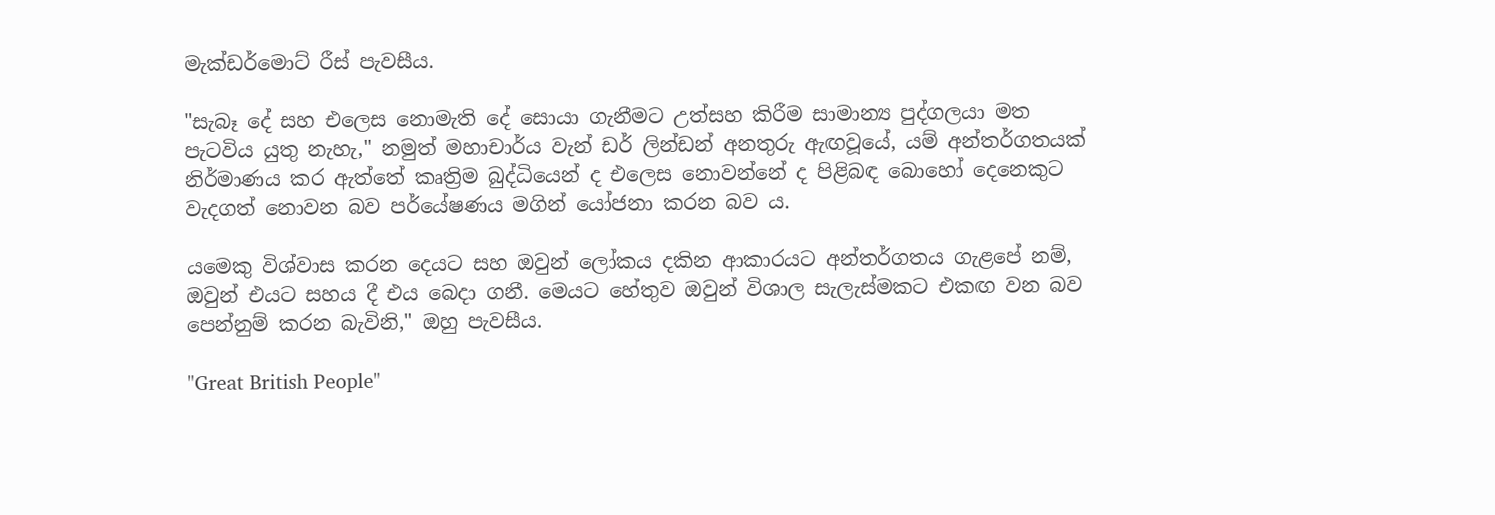මැක්ඩර්මොට් රීස් පැවසීය.

"සැබෑ දේ සහ එලෙස නොමැති දේ සොයා ගැනීමට උත්සහ කිරීම සාමාන්‍ය පුද්ගලයා මත පැටවිය යුතු නැහැ," නමුත් මහාචාර්ය වැන් ඩර් ලින්ඩන් අනතුරු ඇඟවූයේ, යම් අන්තර්ගතයක් නිර්මාණය කර ඇත්තේ කෘත්‍රිම බුද්ධියෙන් ද එලෙස නොවන්නේ ද පිළිබඳ බොහෝ දෙනෙකුට වැදගත් නොවන බව පර්යේෂණය මගින් යෝජනා කරන බව ය.

යමෙකු විශ්වාස කරන දෙයට සහ ඔවුන් ලෝකය දකින ආකාරයට අන්තර්ගතය ගැළපේ නම්, ඔවුන් එයට සහය දී එය බෙදා ගනී. මෙයට හේතුව ඔවුන් විශාල සැලැස්මකට එකඟ වන බව පෙන්නුම් කරන බැවිනි," ඔහු පැවසීය.

"Great British People"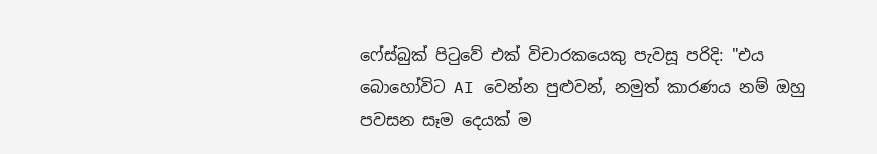ෆේස්බුක් පිටුවේ එක් විචාරකයෙකු පැවසූ පරිදි: "එය බොහෝවිට AI වෙන්න පුළුවන්, නමුත් කාරණය නම් ඔහු පවසන සෑම දෙයක් ම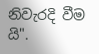නිවැරදි වීම යි".